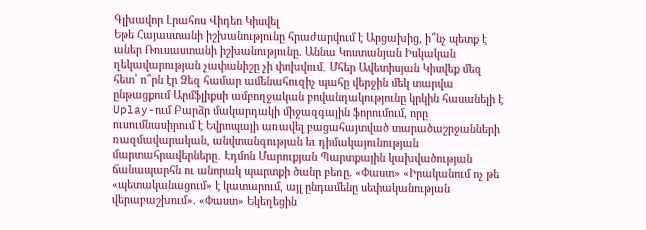Գլխավոր Լրահոս Վիդեո Կիսվել
Եթե Հայաստանի իշխանությունը հրաժարվում է Արցախից, ի՞նչ պետք է աներ Ռուսաստանի իշխանությունը. Աննա Կոստանյան Իսկական ղեկավարության չափանիշը չի փոխվում․ Մհեր Ավետիսյան Կիսվեք մեզ հետ՝ ո՞րն էր Ձեզ համար ամենահուզիչ պահը վերջին մեկ տարվա ընթացքում Արմֆլիքսի ամբողջական բովանդակությունը կրկին հասանելի է Uplay-ում Բարձր մակարդակի միջազգային ֆորումում, որը ուսումնասիրում է Եվրոպայի առավել բացահայտված տարածաշրջանների ռազմավարական, անվտանգության եւ դիմակայունության մարտահրավերները․ Էդմոն Մարուքյան Պարտքային կախվածության ճանապարհն ու անորակ պարտքի ծանր բեռը. «Փաստ» «Իրականում ոչ թե «պետականացում» է կատարում, այլ ընդամենը սեփականության վերաբաշխում». «Փաստ» Եկեղեցին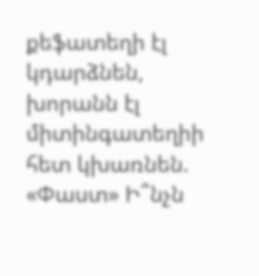քեֆատեղի էլ կդարձնեն, խորանն էլ միտինգատեղիի հետ կխառնեն. «Փաստ» Ի՞նչն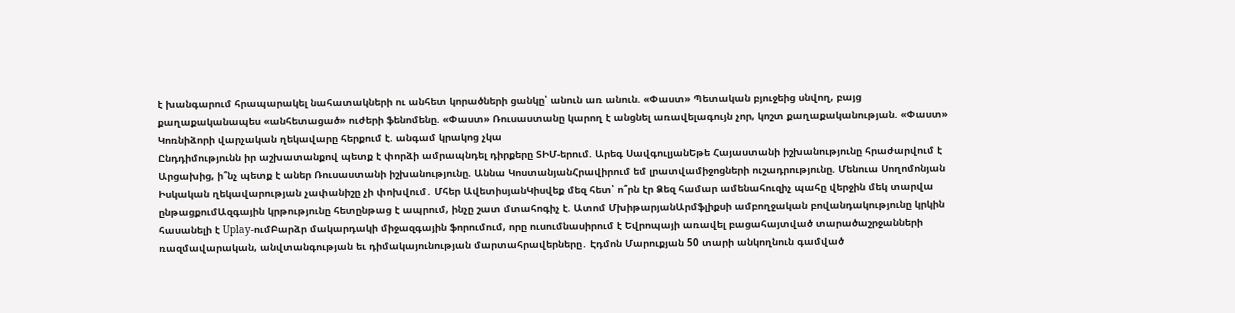է խանգարում հրապարակել նահատակների ու անհետ կորածների ցանկը՝ անուն առ անուն. «Փաստ» Պետական բյուջեից սնվող, բայց քաղաքականապես «անհետացած» ուժերի ֆենոմենը. «Փաստ» Ռուսաստանը կարող է անցնել առավելագույն չոր, կոշտ քաղաքականության. «Փաստ» Կոռնիձորի վարչական ղեկավարը հերքում է. անգամ կրակոց չկա
Ընդդիմությունն իր աշխատանքով պետք է փորձի ամրապնդել դիրքերը ՏԻՄ-երում. Արեգ ՍավգուլյանԵթե Հայաստանի իշխանությունը հրաժարվում է Արցախից, ի՞նչ պետք է աներ Ռուսաստանի իշխանությունը. Աննա ԿոստանյանՀրավիրում եմ լրատվամիջոցների ուշադրությունը. Մենուա Սողոմոնյան Իսկական ղեկավարության չափանիշը չի փոխվում․ Մհեր ԱվետիսյանԿիսվեք մեզ հետ՝ ո՞րն էր Ձեզ համար ամենահուզիչ պահը վերջին մեկ տարվա ընթացքումԱզգային կրթությունը հետընթաց է ապրում, ինչը շատ մտահոգիչ է. Ատոմ ՄխիթարյանԱրմֆլիքսի ամբողջական բովանդակությունը կրկին հասանելի է Uplay-ումԲարձր մակարդակի միջազգային ֆորումում, որը ուսումնասիրում է Եվրոպայի առավել բացահայտված տարածաշրջանների ռազմավարական, անվտանգության եւ դիմակայունության մարտահրավերները․ Էդմոն Մարուքյան 50 տարի անկողնուն գամված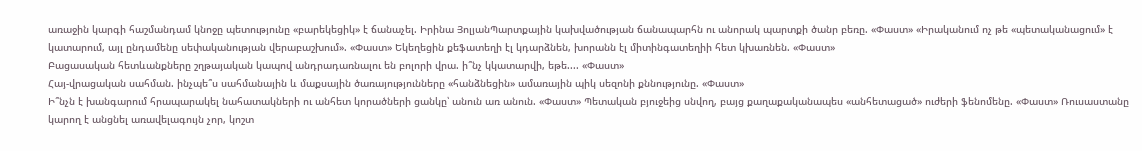առաջին կարգի հաշմանդամ կնոջը պետությունը «բարեկեցիկ» է ճանաչել. Իրինա ՅոլյանՊարտքային կախվածության ճանապարհն ու անորակ պարտքի ծանր բեռը. «Փաստ» «Իրականում ոչ թե «պետականացում» է կատարում, այլ ընդամենը սեփականության վերաբաշխում». «Փաստ» Եկեղեցին քեֆատեղի էլ կդարձնեն, խորանն էլ միտինգատեղիի հետ կխառնեն. «Փաստ»
Բացասական հետևանքները շղթայական կապով անդրադառնալու են բոլորի վրա. ի՞նչ կկատարվի, եթե.... «Փաստ»
Հայ-վրացական սահման. ինչպե՞ս սահմանային և մաքսային ծառայությունները «հանձնեցին» ամառային պիկ սեզոնի քննությունը. «Փաստ»
Ի՞նչն է խանգարում հրապարակել նահատակների ու անհետ կորածների ցանկը՝ անուն առ անուն. «Փաստ» Պետական բյուջեից սնվող, բայց քաղաքականապես «անհետացած» ուժերի ֆենոմենը. «Փաստ» Ռուսաստանը կարող է անցնել առավելագույն չոր, կոշտ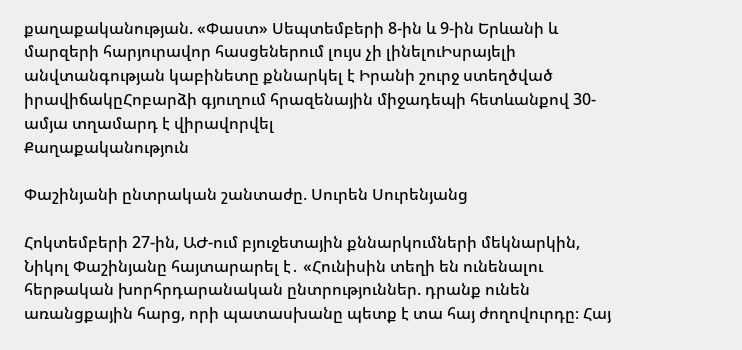քաղաքականության. «Փաստ» Սեպտեմբերի 8-ին և 9-ին Երևանի և մարզերի հարյուրավոր հասցեներում լույս չի լինելուԻսրայելի անվտանգության կաբինետը քննարկել է Իրանի շուրջ ստեղծված իրավիճակըՀոբարձի գյուղում հրազենային միջադեպի հետևանքով 30-ամյա տղամարդ է վիրավորվել
Քաղաքականություն

Փաշինյանի ընտրական շանտաժը. Սուրեն Սուրենյանց

Հոկտեմբերի 27-ին, ԱԺ-ում բյուջետային քննարկումների մեկնարկին, Նիկոլ Փաշինյանը հայտարարել է․ «Հունիսին տեղի են ունենալու հերթական խորհրդարանական ընտրություններ. դրանք ունեն առանցքային հարց, որի պատասխանը պետք է տա հայ ժողովուրդը։ Հայ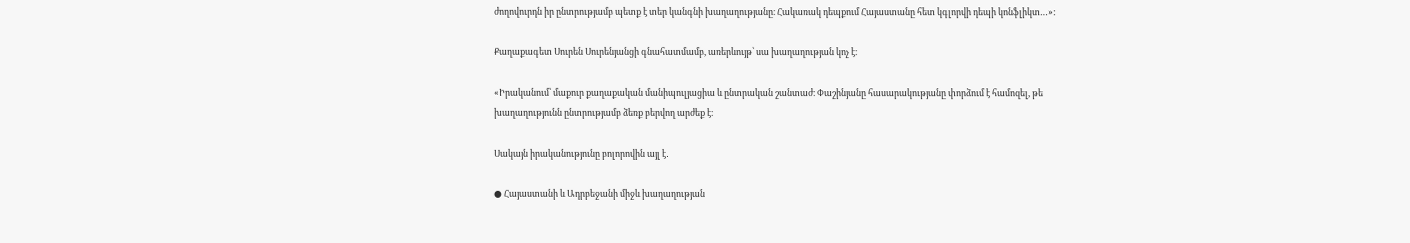ժողովուրդն իր ընտրությամբ պետք է տեր կանգնի խաղաղությանը։ Հակառակ դեպքում Հայաստանը հետ կգլորվի դեպի կոնֆլիկտ…»:

Քաղաքագետ Սուրեն Սուրենյանցի գնահատմամբ, առերևույթ՝ սա խաղաղության կոչ է։

«Իրականում՝ մաքուր քաղաքական մանիպուլյացիա և ընտրական շանտաժ։ Փաշինյանը հասարակությանը փորձում է համոզել, թե խաղաղությունն ընտրությամբ ձեռք բերվող արժեք է։

Սակայն իրականությունը բոլորովին այլ է․

● Հայաստանի և Ադրբեջանի միջև խաղաղության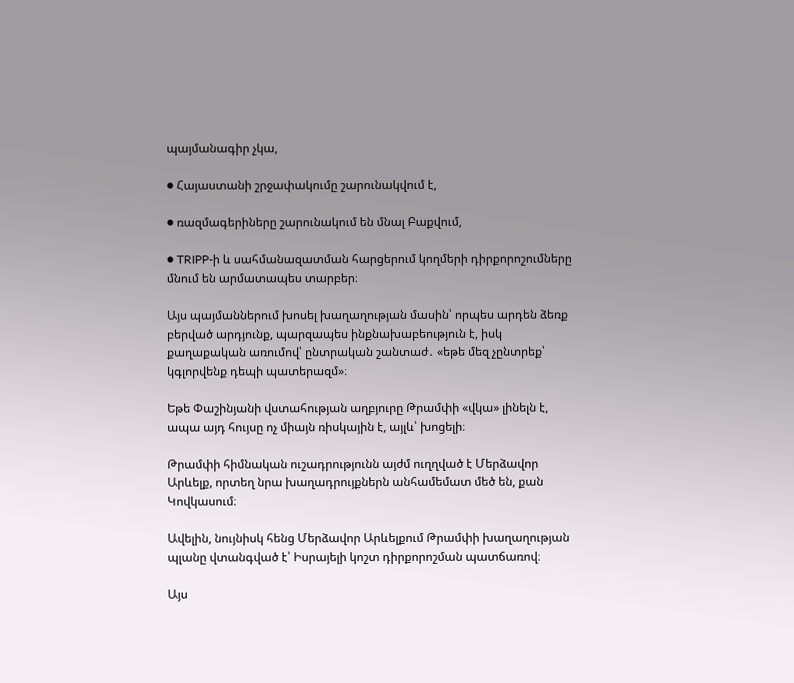պայմանագիր չկա,

● Հայաստանի շրջափակումը շարունակվում է,

● ռազմագերիները շարունակում են մնալ Բաքվում,

● TRIPP-ի և սահմանազատման հարցերում կողմերի դիրքորոշումները մնում են արմատապես տարբեր։

Այս պայմաններում խոսել խաղաղության մասին՝ որպես արդեն ձեռք բերված արդյունք, պարզապես ինքնախաբեություն է, իսկ քաղաքական առումով՝ ընտրական շանտաժ․ «եթե մեզ չընտրեք՝ կգլորվենք դեպի պատերազմ»։

Եթե Փաշինյանի վստահության աղբյուրը Թրամփի «վկա» լինելն է, ապա այդ հույսը ոչ միայն ռիսկային է, այլև՝ խոցելի։

Թրամփի հիմնական ուշադրությունն այժմ ուղղված է Մերձավոր Արևելք, որտեղ նրա խաղադրույքներն անհամեմատ մեծ են, քան Կովկասում։

Ավելին, նույնիսկ հենց Մերձավոր Արևելքում Թրամփի խաղաղության պլանը վտանգված է՝ Իսրայելի կոշտ դիրքորոշման պատճառով։

Այս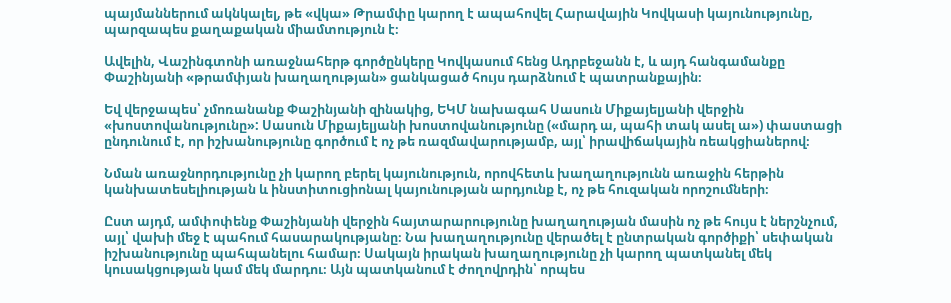պայմաններում ակնկալել, թե «վկա» Թրամփը կարող է ապահովել Հարավային Կովկասի կայունությունը, պարզապես քաղաքական միամտություն է։

Ավելին, Վաշինգտոնի առաջնահերթ գործընկերը Կովկասում հենց Ադրբեջանն է, և այդ հանգամանքը Փաշինյանի «թրամփյան խաղաղության» ցանկացած հույս դարձնում է պատրանքային։

Եվ վերջապես՝ չմոռանանք Փաշինյանի զինակից, ԵԿՄ նախագահ Սասուն Միքայելյանի վերջին «խոստովանությունը»: Սասուն Միքայելյանի խոստովանությունը («մարդ ա, պահի տակ ասել ա») փաստացի ընդունում է, որ իշխանությունը գործում է ոչ թե ռազմավարությամբ, այլ՝ իրավիճակային ռեակցիաներով։

Նման առաջնորդությունը չի կարող բերել կայունություն, որովհետև խաղաղությունն առաջին հերթին կանխատեսելիության և ինստիտուցիոնալ կայունության արդյունք է, ոչ թե հուզական որոշումների։

Ըստ այդմ, ամփոփենք Փաշինյանի վերջին հայտարարությունը խաղաղության մասին ոչ թե հույս է ներշնչում, այլ՝ վախի մեջ է պահում հասարակությանը։ Նա խաղաղությունը վերածել է ընտրական գործիքի՝ սեփական իշխանությունը պահպանելու համար։ Սակայն իրական խաղաղությունը չի կարող պատկանել մեկ կուսակցության կամ մեկ մարդու։ Այն պատկանում է ժողովրդին՝ որպես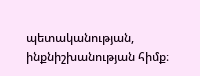պետականության, ինքնիշխանության հիմք։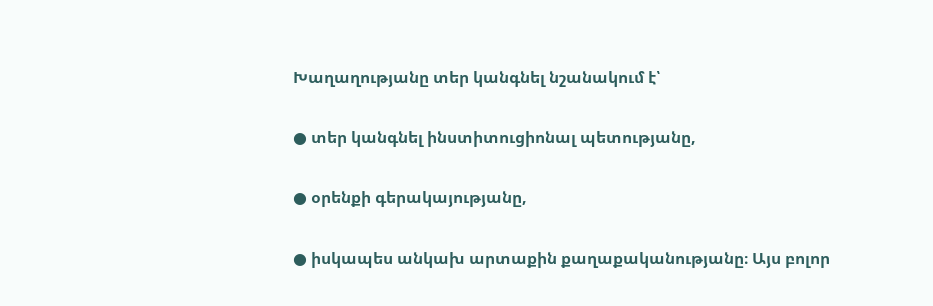Խաղաղությանը տեր կանգնել նշանակում է՝

● տեր կանգնել ինստիտուցիոնալ պետությանը,

● օրենքի գերակայությանը,

● իսկապես անկախ արտաքին քաղաքականությանը։ Այս բոլոր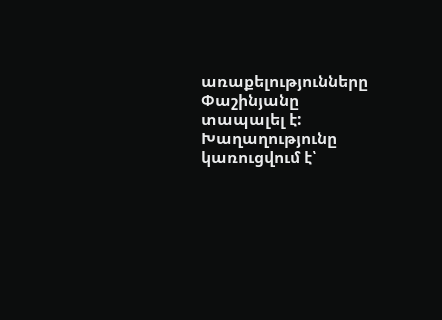առաքելությունները Փաշինյանը տապալել է: Խաղաղությունը կառուցվում է՝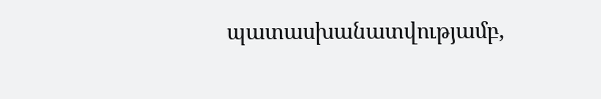պատասխանատվությամբ,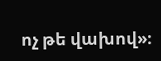ոչ թե վախով»։